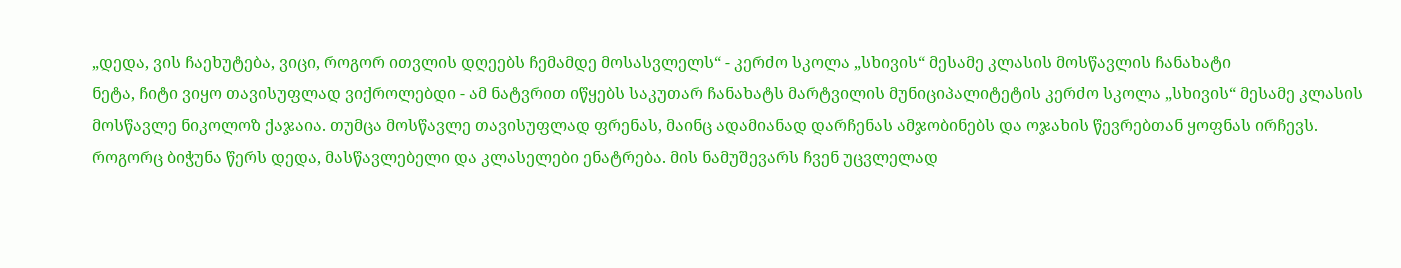„დედა, ვის ჩაეხუტება, ვიცი, როგორ ითვლის დღეებს ჩემამდე მოსასვლელს“ - კერძო სკოლა „სხივის“ მესამე კლასის მოსწავლის ჩანახატი
ნეტა, ჩიტი ვიყო თავისუფლად ვიქროლებდი - ამ ნატვრით იწყებს საკუთარ ჩანახატს მარტვილის მუნიციპალიტეტის კერძო სკოლა „სხივის“ მესამე კლასის მოსწავლე ნიკოლოზ ქაჯაია. თუმცა მოსწავლე თავისუფლად ფრენას, მაინც ადამიანად დარჩენას ამჯობინებს და ოჯახის წევრებთან ყოფნას ირჩევს. როგორც ბიჭუნა წერს დედა, მასწავლებელი და კლასელები ენატრება. მის ნამუშევარს ჩვენ უცვლელად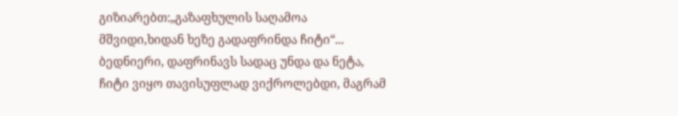გიზიარებთ:„გაზაფხულის საღამოა მშვიდი,ხიდან ხეზე გადაფრინდა ჩიტი“...
ბედნიერი, დაფრინავს სადაც უნდა და ნეტა, ჩიტი ვიყო თავისუფლად ვიქროლებდი, მაგრამ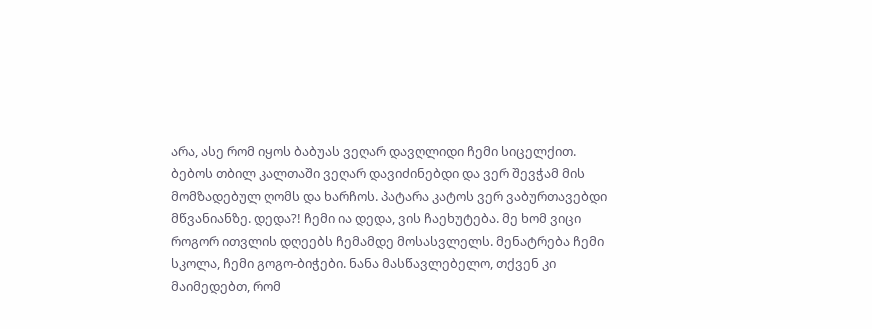არა, ასე რომ იყოს ბაბუას ვეღარ დავღლიდი ჩემი სიცელქით. ბებოს თბილ კალთაში ვეღარ დავიძინებდი და ვერ შევჭამ მის მომზადებულ ღომს და ხარჩოს. პატარა კატოს ვერ ვაბურთავებდი მწვანიანზე. დედა?! ჩემი ია დედა, ვის ჩაეხუტება. მე ხომ ვიცი როგორ ითვლის დღეებს ჩემამდე მოსასვლელს. მენატრება ჩემი სკოლა, ჩემი გოგო-ბიჭები. ნანა მასწავლებელო, თქვენ კი მაიმედებთ, რომ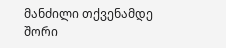მანძილი თქვენამდე შორი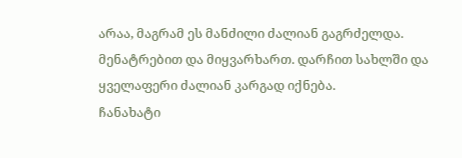არაა, მაგრამ ეს მანძილი ძალიან გაგრძელდა. მენატრებით და მიყვარხართ. დარჩით სახლში და ყველაფერი ძალიან კარგად იქნება.
ჩანახატი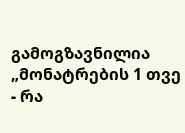გამოგზავნილია „მონატრების 1 თვე - რა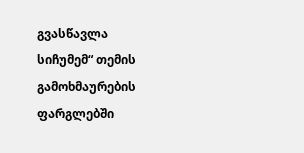გვასწავლა სიჩუმემ“ თემის გამოხმაურების ფარგლებში